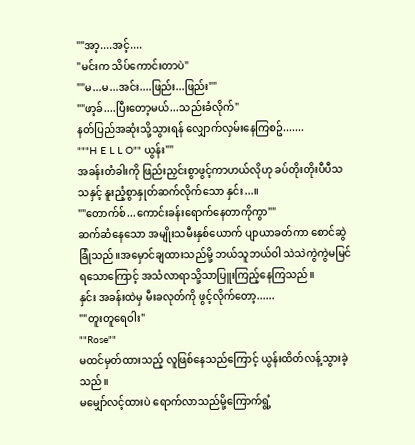""အာ့....အင့်....
"မင်းက သိပ်ကောင်းတာပဲ"
""မ...မ...အင်း....ဖြည်း...ဖြည်း""
""ဖာ့ခ်....ပြီးတော့မယ်...သည်းခံလိုက်"
နတ်ပြည်အဆုံးသို့သွားရန် လျှောက်လှမ်းနေကြစဥ်.......
"""H E L L O"" ယွန်း""
အခန်းတံခါးကို ဖြည်းညှင်းစွာဖွင့်ကာဟယ်လိုဟု ခပ်တိုးတိုးပီပီသသနှင့် နူးညံ့စွာနှုတ်ဆက်လိုက်သော နှင်း...။
""တောက်စ်...ကောင်းခန်းရောက်နေတာကိုကွာ""
ဆက်ဆံနေသော အမျိုးသမီးနှစ်ယောက် ပျာယာခတ်ကာ စောင်ဆွဲခြုံသည်။အမှောင်ချထားသည်မို့ ဘယ်သူဘယ်ဝါ သဲသဲကွဲကွဲမမြင်ရသောကြောင့် အသံလာရာသို့သာပြူးကြည့်နေကြသည်။
နှင်း အခန်းထဲမှ မီးခလုတ်ကို ဖွင့်လိုက်တော့......
""တူးတူရေဝါး"
""Rose""
မထင်မှတ်ထားသည့် လူဖြစ်နေသည်ကြောင့် ယွန်းထိတ်လန့်သွားခဲ့သည်။
မမျှော်လင့်ထားပဲ ရောက်လာသည်မို့ကြောက်ရွံ့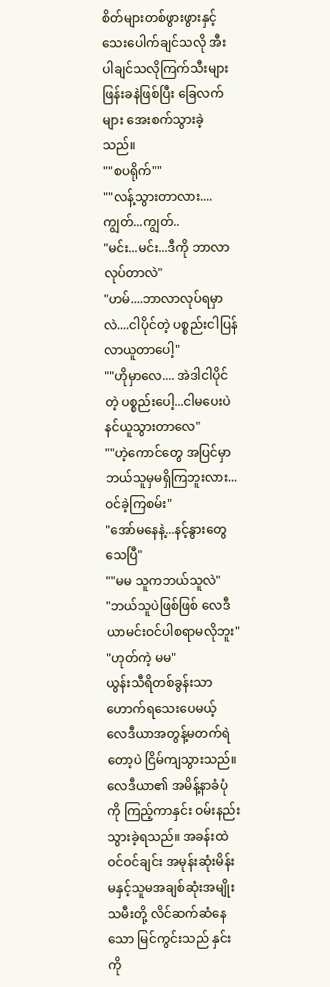စိတ်များတစ်ဖွားဖွားနှင့်သေးပေါက်ချင်သလို အီးပါချင်သလိုကြက်သီးများဖြန်းခနဲဖြစ်ပြီး ခြေလက်များ အေးစက်သွားခဲ့သည်။
""စပရိုက်""
""လန့်သွားတာလား....ကျွတ်...ကျွတ်..
"မင်း...မင်း...ဒီကို ဘာလာလုပ်တာလဲ"
"ဟမ်....ဘာလာလုပ်ရမှာလဲ....ငါပိုင်တဲ့ ပစ္စည်းငါပြန်လာယူတာပေါ့"
""ဟိုမှာလေ.... အဲဒါငါပိုင်တဲ့ ပစ္စည်းပေါ့...ငါမပေးပဲ နင်ယူသွားတာလေ"
""ဟဲ့ကောင်တွေ အပြင်မှာဘယ်သူမှမရှိကြဘူးလား...ဝင်ခဲ့ကြစမ်း"
"အော်မနေနဲ့...နင့်နွားတွေ သေပြီ"
""မမ သူကဘယ်သူလဲ"
"ဘယ်သူပဲဖြစ်ဖြစ် လေဒီယာမင်းဝင်ပါစရာမလိုဘူး"
"ဟုတ်ကဲ့ မမ"
ယွန်းသီရိတစ်ခွန်းသာဟောက်ရသေးပေမယ့် လေဒီယာအတွန့်မတက်ရဲတော့ပဲ ငြိမ်ကျသွားသည်။
လေဒီယာ၏ အမိန့်နာခံပုံကို ကြည့်ကာနှင်း ဝမ်းနည်းသွားခဲ့ရသည်။ အခန်းထဲဝင်ဝင်ချင်း အမုန်းဆုံးမိန်းမနှင့်သူမအချစ်ဆုံးအမျိုးသမီးတို့ လိင်ဆက်ဆံနေသော မြင်ကွင်းသည် နှင်း
ကို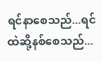ရင်နာစေသည်...ရင်ထဲဆို့နစ်စေသည်...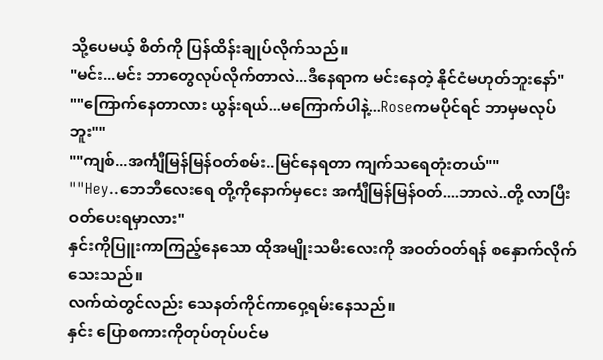သို့ပေမယ့် စိတ်ကို ပြန်ထိန်းချုပ်လိုက်သည်။
"မင်း...မင်း ဘာတွေလုပ်လိုက်တာလဲ...ဒီနေရာက မင်းနေတဲ့ နိုင်ငံမဟုတ်ဘူးနော်"
""ကြောက်နေတာလား ယွန်းရယ်...မကြောက်ပါနဲ့...Roseကမပိုင်ရင် ဘာမှမလုပ်ဘူး""
""ကျစ်...အင်္ကျီမြန်မြန်ဝတ်စမ်း..မြင်နေရတာ ကျက်သရေတုံးတယ်""
""Hey..ဘေဘီလေးရေ တို့ကိုနောက်မှငေး အင်္ကျီမြန်မြန်ဝတ်....ဘာလဲ..တို့ လာပြီးဝတ်ပေးရမှာလား"
နှင်းကိုပြူးကာကြည့်နေသော ထိုအမျိုးသမီးလေးကို အဝတ်ဝတ်ရန် စနှောက်လိုက်သေးသည်။
လက်ထဲတွင်လည်း သေနတ်ကိုင်ကာဝှေ့ရမ်းနေသည်။
နှင်း ပြောစကားကိုတုပ်တုပ်ပင်မ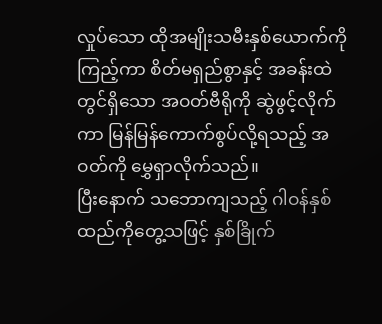လှုပ်သော ထိုအမျိုးသမီးနှစ်ယောက်ကိုကြည့်ကာ စိတ်မရှည်စွာနှင့် အခန်းထဲတွင်ရှိသော အဝတ်ဗီရိုကို ဆွဲဖွင့်လိုက်
ကာ မြန်မြန်ကောက်စွပ်လို့ရသည့် အဝတ်ကို မွှေရှာလိုက်သည်။
ပြီးနောက် သဘောကျသည့် ဂါဝန်နှစ်ထည်ကိုတွေ့သဖြင့် နှစ်ခြိုက်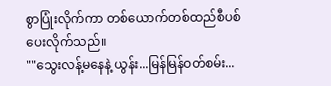စွာပြုံးလိုက်ကာ တစ်ယောက်တစ်ထည်စီပစ်ပေးလိုက်သည်။
""သွေးလန့်မနေနဲ့ ယွန်း...မြန်မြန်ဝတ်စမ်း...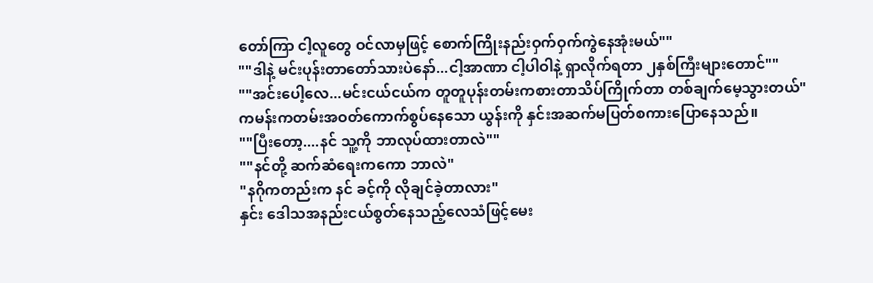တော်ကြာ ငါ့လူတွေ ဝင်လာမှဖြင့် စောက်ကြိုးနည်းဝှက်ဝှက်ကွဲနေအုံးမယ်""
""ဒါနဲ့ မင်းပုန်းတာတော်သားပဲနော်...ငါ့အာဏာ ငါ့ပါဝါနဲ့ ရှာလိုက်ရတာ ၂နှစ်ကြီးများတောင်""
""အင်းပေါ့လေ...မင်းငယ်ငယ်က တူတူပုန်းတမ်းကစားတာသိပ်ကြိုက်တာ တစ်ချက်မေ့သွားတယ်"
ကမန်းကတမ်းအဝတ်ကောက်စွပ်နေသော ယွန်းကို နှင်းအဆက်မပြတ်စကားပြောနေသည်။
""ပြီးတော့....နင် သူ့ကို ဘာလုပ်ထားတာလဲ""
""နင်တို့ ဆက်ဆံရေးကကော ဘာလဲ"
"နဂိုကတည်းက နင် ခင့်ကို လိုချင်ခဲ့တာလား"
နှင်း ဒေါသအနည်းငယ်စွတ်နေသည့်လေသံဖြင့်မေး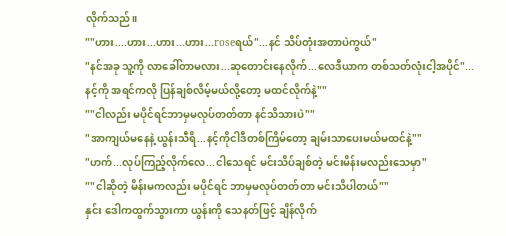လိုက်သည်။
""ဟား....ဟား...ဟား...ဟား...roseရယ်"...နင် သိပ်တုံးအတာပဲကွယ်"
"နင်အခု သူ့ကို လာခေါ်တာမလား...ဆုတောင်းနေလိုက်...လေဒီယာက တစ်သတ်လုံးငါ့အပိုင်"...နင့်ကို အရင်ကလို ပြန်ချစ်လိမ့်မယ်လို့တော့ မထင်လိုက်နဲ့""
""ငါလည်း မပိုင်ရင်ဘာမှမလုပ်တတ်တာ နင်သိသားပဲ""
"အာကျယ်မနေနဲ့ ယွန်းသီရိ...နင့်ကိုငါဒီတစ်ကြိမ်တော့ ချမ်းသာပေးမယ်မထင်နဲ့""
"ဟက်...လုပ်ကြည့်လိုက်လေ...ငါသေရင် မင်းသိပ်ချစ်တဲ့ မင်းမိန်းမလည်းသေမှာ"
""ငါဆိုတဲ့ မိန်းမကလည်း မပိုင်ရင် ဘာမှမလုပ်တတ်တာ မင်းသိပါတယ်""
နှင်း ဒေါကထွက်သွားကာ ယွန်းကို သေနတ်ဖြင့် ချိန်လိုက်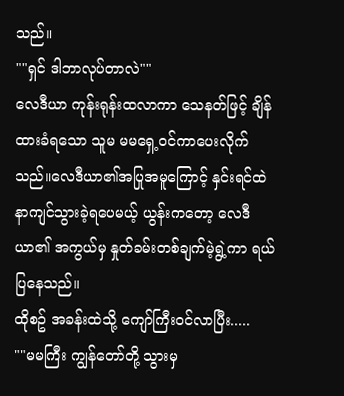သည်။
""ရှင် ဒါဘာလုပ်တာလဲ""
လေဒီယာ ကုန်းရုန်းထလာကာ သေနတ်ဖြင့် ချိန်ထားခံရသော သူမ မမရှေ့ဝင်ကာပေးလိုက်သည်။လေဒီယာ၏အပြုအမူကြောင့် နှင်းရင်ထဲ နာကျင်သွားခဲ့ရပေမယ့် ယွန်းကတော့ လေဒီယာ၏ အကွယ်မှ နှုတ်ခမ်းတစ်ချက်မဲ့ရွဲ့ကာ ရယ်ပြနေသည်။
ထိုစဥ် အခန်းထဲသို့ ကျော်ကြီးဝင်လာပြီး.....
""မမကြီး ကျွန်တော်တို့ သွားမှ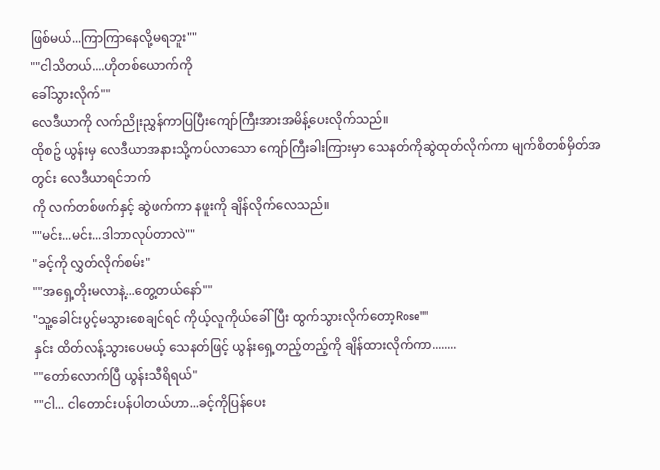ဖြစ်မယ်...ကြာကြာနေလို့မရဘူး""
""ငါသိတယ်....ဟိုတစ်ယောက်ကို
ခေါ်သွားလိုက်""
လေဒီယာကို လက်ညိုးညွှန်ကာပြပြီးကျော်ကြီးအားအမိန့်ပေးလိုက်သည်။
ထိုစဥ် ယွန်းမှ လေဒီယာအနားသို့ကပ်လာသော ကျော်ကြီးခါးကြားမှာ သေနတ်ကိုဆွဲထုတ်လိုက်ကာ မျက်စိတစ်မှိတ်အတွင်း လေဒီယာရင်ဘက်
ကို လက်တစ်ဖက်နှင့် ဆွဲဖက်ကာ နဖူးကို ချိန်လိုက်လေသည်။
""မင်း...မင်း...ဒါဘာလုပ်တာလဲ""
"ခင့်ကို လွှတ်လိုက်စမ်း"
""အရှေ့တိုးမလာနဲ့...တွေ့တယ်နော်""
"သူ့ခေါင်းပွင့်မသွားစေချင်ရင် ကိုယ့်လူကိုယ်ခေါ်ပြီး ထွက်သွားလိုက်တော့Rose""
နှင်း ထိတ်လန့်သွားပေမယ့် သေနတ်ဖြင့် ယွန်းရှေ့တည့်တည့်ကို ချိန်ထားလိုက်ကာ........
""တော်လောက်ပြီ ယွန်းသီရိရယ်"
""ငါ... ငါတောင်းပန်ပါတယ်ဟာ...ခင့်ကိုပြန်ပေး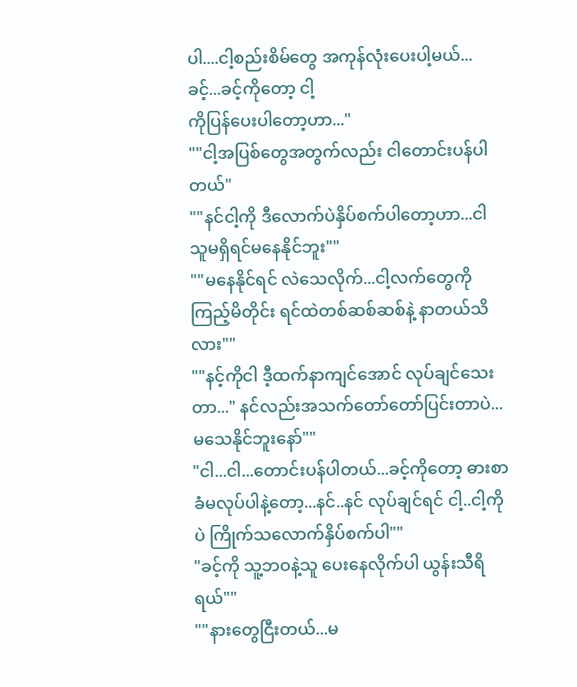ပါ....ငါ့စည်းစိမ်တွေ အကုန်လုံးပေးပါ့မယ်...ခင့်...ခင့်ကိုတော့ ငါ့
ကိုပြန်ပေးပါတော့ဟာ..."
""ငါ့အပြစ်တွေအတွက်လည်း ငါတောင်းပန်ပါတယ်"
""နင်ငါ့ကို ဒီလောက်ပဲနှိပ်စက်ပါတော့ဟာ...ငါ သူမရှိရင်မနေနိုင်ဘူး""
""မနေနိုင်ရင် လဲသေလိုက်...ငါ့လက်တွေကို ကြည့်မိတိုင်း ရင်ထဲတစ်ဆစ်ဆစ်နဲ့ နာတယ်သိလား""
""နင့်ကိုငါ ဒီ့ထက်နာကျင်အောင် လုပ်ချင်သေးတာ..." နင်လည်းအသက်တော်တော်ပြင်းတာပဲ...မသေနိုင်ဘူးနော်""
"ငါ...ငါ...တောင်းပန်ပါတယ်...ခင့်ကိုတော့ ဓားစာခံမလုပ်ပါနဲ့တော့...နင်..နင် လုပ်ချင်ရင် ငါ့..ငါ့ကိုပဲ ကြိုက်သလောက်နှိပ်စက်ပါ""
"ခင့်ကို သူ့ဘဝနဲ့သူ ပေးနေလိုက်ပါ ယွန်းသီရိရယ်""
""နားတွေငြီးတယ်...မ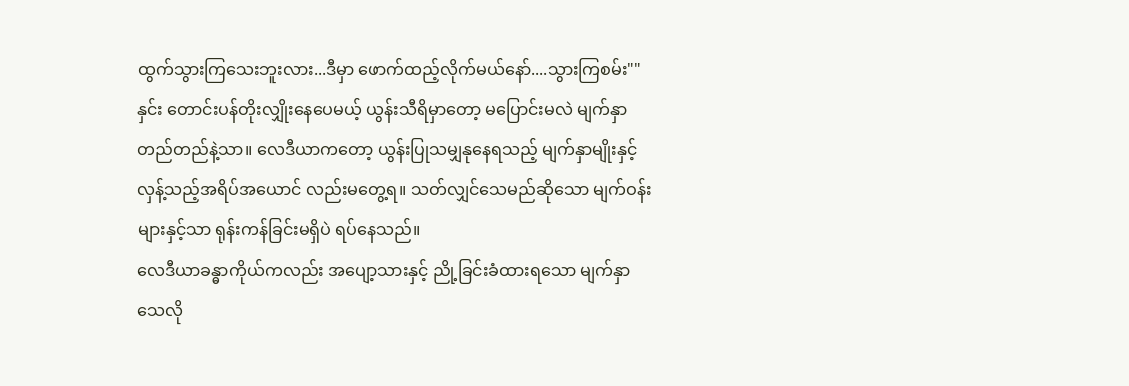ထွက်သွားကြသေးဘူးလား...ဒီမှာ ဖောက်ထည့်လိုက်မယ်နော်....သွားကြစမ်း""
နှင်း တောင်းပန်တိုးလျှိုးနေပေမယ့် ယွန်းသီရိမှာတော့ မပြောင်းမလဲ မျက်နှာတည်တည်နဲ့သာ။ လေဒီယာကတော့ ယွန်းပြုသမျှနုနေရသည့် မျက်နှာမျိုးနှင့် လှန့်သည့်အရိပ်အယောင် လည်းမတွေ့ရ။ သတ်လျှင်သေမည်ဆိုသော မျက်ဝန်းများနှင့်သာ ရုန်းကန်ခြင်းမရှိပဲ ရပ်နေသည်။
လေဒီယာခန္ဓာကိုယ်ကလည်း အပျော့သားနှင့် ညို့ခြင်းခံထားရသော မျက်နှာသေလို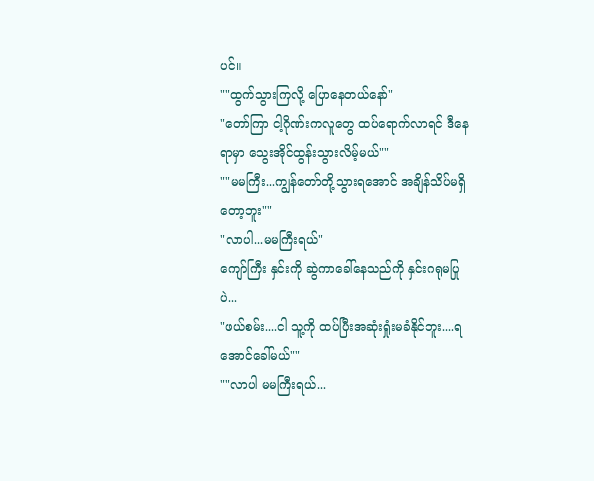ပင်။
""ထွက်သွားကြလို့ ပြောနေတယ်နော်"
"တော်ကြာ ငါ့ဂိုဏ်းကလူတွေ ထပ်ရောက်လာရင် ဒီနေရာမှာ သွေးအိုင်ထွန်းသွားလိမ့်မယ်""
""မမကြီး...ကျွန်တော်တို့သွားရအောင် အချိန်သိပ်မရှိတော့ဘူး""
"လာပါ...မမကြီးရယ်"
ကျော်ကြီး နှင်းကို ဆွဲကာခေါ်နေသည်ကို နှင်းဂရုမပြုပဲ...
"ဖယ်စမ်း....ငါ သူ့ကို ထပ်ပြီးအဆုံးရှုံးမခံနိုင်ဘူး....ရအောင်ခေါ်မယ်""
""လာပါ မမကြီးရယ်...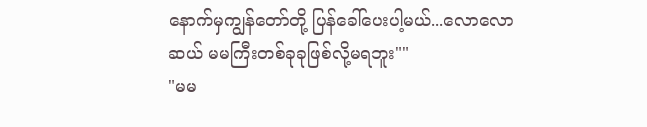နောက်မှကျွန်တော်တို့ ပြန်ခေါ်ပေးပါ့မယ်...လောလောဆယ် မမကြီးတစ်ခုခုဖြစ်လို့မရဘူး""
"မမ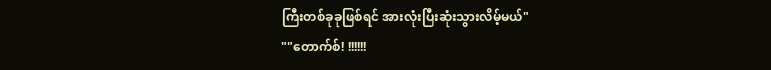ကြီးတစ်ခုခုဖြစ်ရင် အားလုံးပြီးဆုံးသွားလိမ့်မယ်"
""တောက်စ်! !!!!!!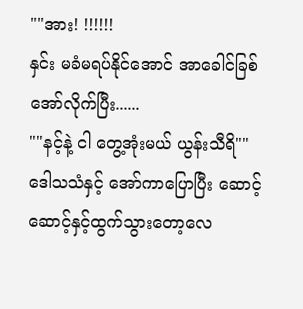""အား! !!!!!!
နှင်း မခံမရပ်နိုင်အောင် အာခေါင်ခြစ်အော်လိုက်ပြီး......
""နင့်နဲ့ ငါ တွေ့အုံးမယ် ယွန်းသီရိ""
ဒေါသသံနှင့် အော်ကာပြောပြီး ဆောင့်ဆောင့်နှင့်ထွက်သွားတော့လေ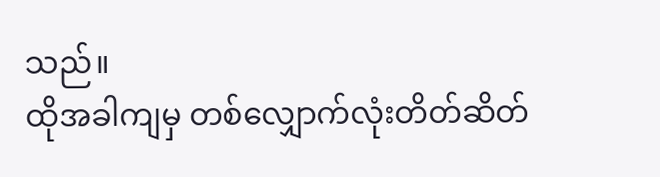သည်။
ထိုအခါကျမှ တစ်လျှောက်လုံးတိတ်ဆိတ်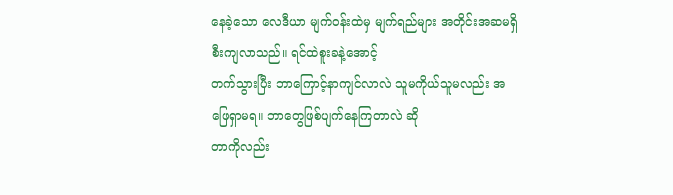နေခဲ့သော လေဒီယာ မျက်ဝန်းထဲမှ မျက်ရည်များ အတိုင်းအဆမရှိစီးကျလာသည်။ ရင်ထဲစူးခနဲ့အောင့်
တက်သွားပြီး ဘာကြောင့်နာကျင်လာလဲ သူမကိုယ်သူမလည်း အဖြေရှာမရ။ ဘာတွေဖြစ်ပျက်နေကြတာလဲ ဆို
တာကိုလည်း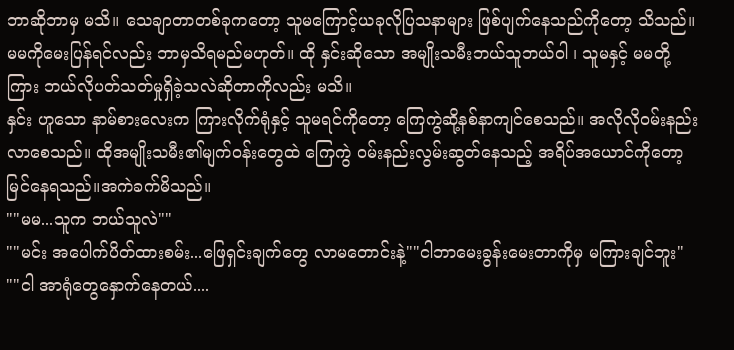ဘာဆိုဘာမှ မသိ။ သေချာတာတစ်ခုကတော့ သူမကြောင့်ယခုလိုပြသနာများ ဖြစ်ပျက်နေသည်ကိုတော့ သိသည်။
မမကိုမေးပြန်ရင်လည်း ဘာမှသိရမည်မဟုတ်။ ထို နှင်းဆိုသော အမျိုးသမီးဘယ်သူဘယ်ဝါ ၊ သူမနှင့် မမတို့ကြား ဘယ်လိုပတ်သတ်မှုရှိခဲ့သလဲဆိုတာကိုလည်း မသိ။
နှင်း ဟူသော နာမ်စားလေးက ကြားလိုက်ရုံနှင့် သူမရင်ကိုတော့ ကြေကွဲဆို့နစ်နာကျင်စေသည်။ အလိုလိုဝမ်းနည်းလာစေသည်။ ထိုအမျိုးသမီး၏မျက်ဝန်းတွေထဲ ကြေကွဲ ဝမ်းနည်းလွမ်းဆွတ်နေသည့် အရိပ်အယောင်ကိုတော့ မြင်နေရသည်။အကဲခက်မိသည်။
""မမ...သူက ဘယ်သူလဲ""
""မင်း အပေါက်ပိတ်ထားစမ်း...ဖြေရှင်းချက်တွေ လာမတောင်းနဲ့""ငါဘာမေးခွန်းမေးတာကိုမှ မကြားချင်ဘူး"
""ငါ အာရုံတွေနှောက်နေတယ်....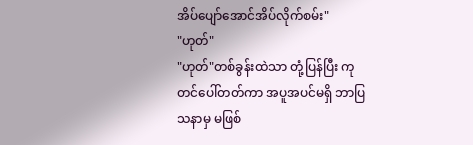အိပ်ပျော်အောင်အိပ်လိုက်စမ်း"
"ဟုတ်"
"ဟုတ်"တစ်ခွန်းထဲသာ တုံ့ပြန်ပြီး ကုတင်ပေါ်တတ်ကာ အပူအပင်မရှိ ဘာပြသနာမှ မဖြစ်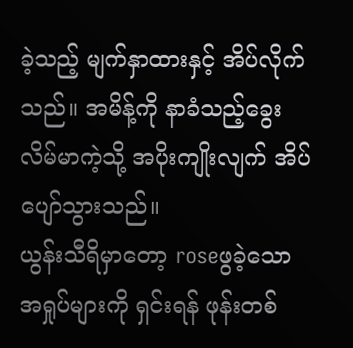ခဲ့သည့် မျက်နှာထားနှင့် အိပ်လိုက်သည်။ အမိန့်ကို နာခံသည့်ခွေးလိမ်မာကဲ့သို့ အပိုးကျိုးလျက် အိပ်ပျော်သွားသည်။
ယွန်းသီရိမှာတော့ roseဖွခဲ့သော အရှုပ်များကို ရှင်းရန် ဖုန်းတစ်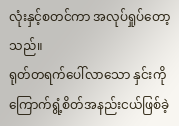လုံးနှင့်စတင်ကာ အလုပ်ရှုပ်တော့သည်။
ရုတ်တရက်ပေါ်လာသော နှင်းကို
ကြောက်ရွံ့စိတ်အနည်းငယ်ဖြစ်ခဲ့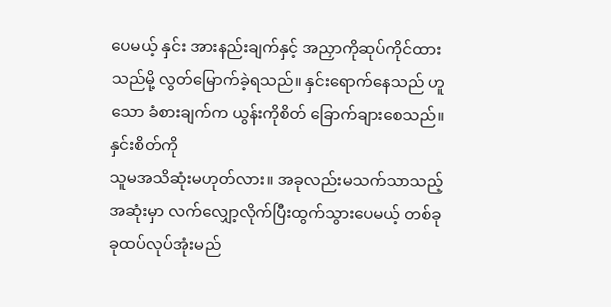ပေမယ့် နှင်း အားနည်းချက်နှင့် အညှာကိုဆုပ်ကိုင်ထားသည်မို့ လွတ်မြောက်ခဲ့ရသည်။ နှင်းရောက်နေသည် ဟူသော ခံစားချက်က ယွန်းကိုစိတ် ခြောက်ချားစေသည်။ နှင်းစိတ်ကို
သူမအသိဆုံးမဟုတ်လား။ အခုလည်းမသက်သာသည့်အဆုံးမှာ လက်လျှော့လိုက်ပြီးထွက်သွားပေမယ့် တစ်ခုခုထပ်လုပ်အုံးမည်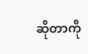ဆိုတာကို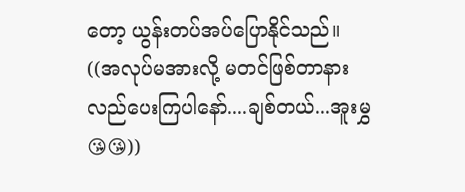တော့ ယွန်းတပ်အပ်ပြောနိုင်သည်။
((အလုပ်မအားလို့ မတင်ဖြစ်တာနားလည်ပေးကြပါနော်....ချစ်တယ်...အူးမွှ😘😘))